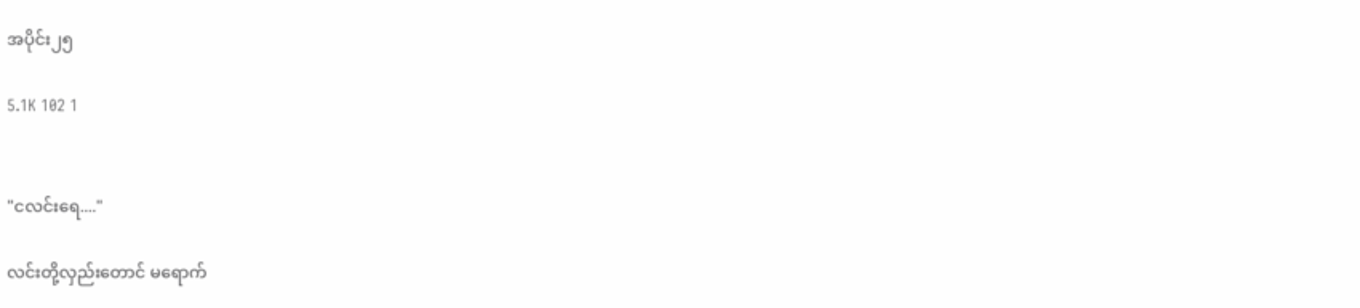အပိုင်း၂၅

5.1K 102 1


"ငလင်းရေ...."

လင်းတို့လှည်းတောင် မရောက်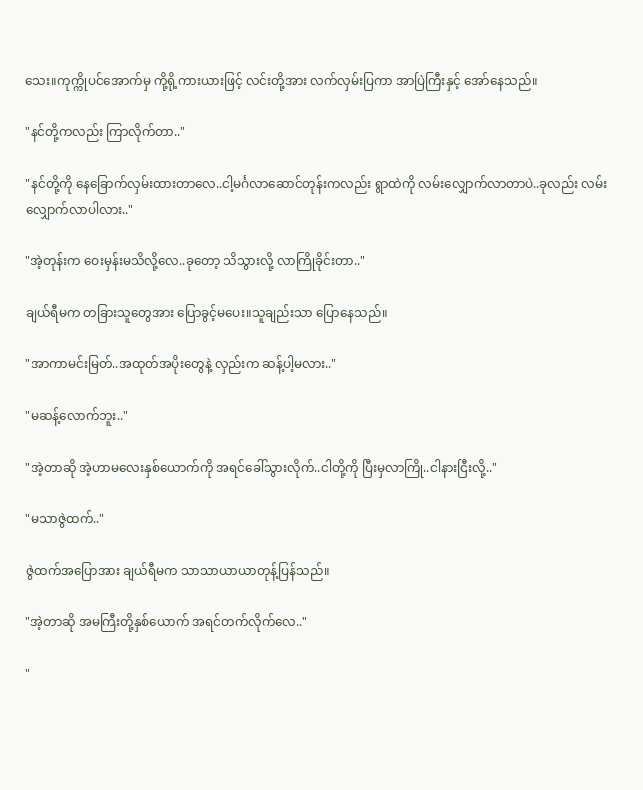သေး။ကုက္ကိုပင်အောက်မှ ကို့ရို့ကားယားဖြင့် လင်းတို့အား လက်လှမ်းပြကာ အာပြဲကြီးနှင့် အော်နေသည်။

"နင်တို့ကလည်း ကြာလိုက်တာ.."

"နင်တို့ကို နေခြောက်လှမ်းထားတာလေ..ငါ့မင်္ဂလာဆောင်တုန်းကလည်း ရွာထဲကို လမ်းလျှောက်လာတာပဲ..ခုလည်း လမ်းလျှောက်လာပါလား.."

"အဲ့တုန်းက ဝေးမှန်းမသိလို့လေ..ခုတော့ သိသွားလို့ လာကြိုခိုင်းတာ.."

ချယ်ရီမက တခြားသူတွေအား ပြောခွင့်မပေး။သူချည်းသာ ပြောနေသည်။

"အာကာမင်းမြတ်..အထုတ်အပိုးတွေနဲ့ လှည်းက ဆန့်ပါ့မလား.."

"မဆန့်လောက်ဘူး.."

"အဲ့တာဆို အဲ့ဟာမလေးနှစ်ယောက်ကို အရင်ခေါ်သွားလိုက်..ငါတို့ကို ပြီးမှလာကြို..ငါနားငြီးလို့.."

"မသာဇွဲထက်.."

ဇွဲထက်အပြောအား ချယ်ရီမက သာသာယာယာတုန့်ပြန်သည်။

"အဲ့တာဆို အမကြီးတို့နှစ်ယောက် အရင်တက်လိုက်လေ.."

"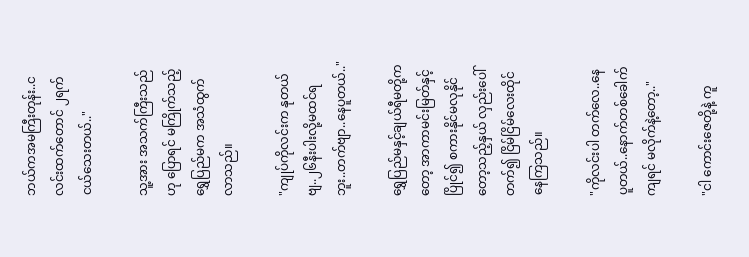ဘယ်ကအမကြီးတုန်း..ငလင်းထက်တောင် ၂ရက်ငယ်သေးတယ်.."

သူ့အား အသက်ကြီးသည်ဟု ပြောရင် မကြိုက်သည့် ရွှေပြည်မက အသံထွက်လာသည်။

"ကျုပ်ကိုလင်းက နုတယ်ဗျ..၂၆နီးပါးလို့မထင်ရဘူး..တက်ဗျာ..နေပူတယ်.."

ရွှေပြည်မနှင့်ချယ်ရီမတို့ကတော့ အာကာမင်းမြတ်နှင့် ပြိုင်၍ စကားနိုင်မလုနိုင်တော့သည့်နှယ် လှည်းပေါ်တက်၍ ငြိမ်ငြိမ်လေးထိုင်နေကြသည်။

"ကိုလင်းပါ တက်လေ..နေပူတယ်..နောက်တစ်ခေါက်ကျရင် မလိုက်နဲ့တော့.."

"ငါ ကောင်းဇေတို့နဲ့ ကူ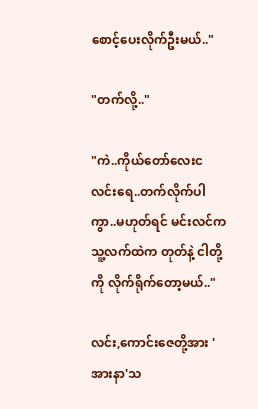စောင့်ပေးလိုက်ဦးမယ်.."

"တက်လို့.."

"ကဲ..ကိုယ်တော်လေးငလင်းရေ..တက်လိုက်ပါကွာ..မဟုတ်ရင် မင်းလင်က သူ့လက်ထဲက တုတ်နဲ့ ငါတို့ကို လိုက်ရိုက်တော့မယ်.."

လင်း,ကောင်းဇေတို့အား 'အားနာ'သ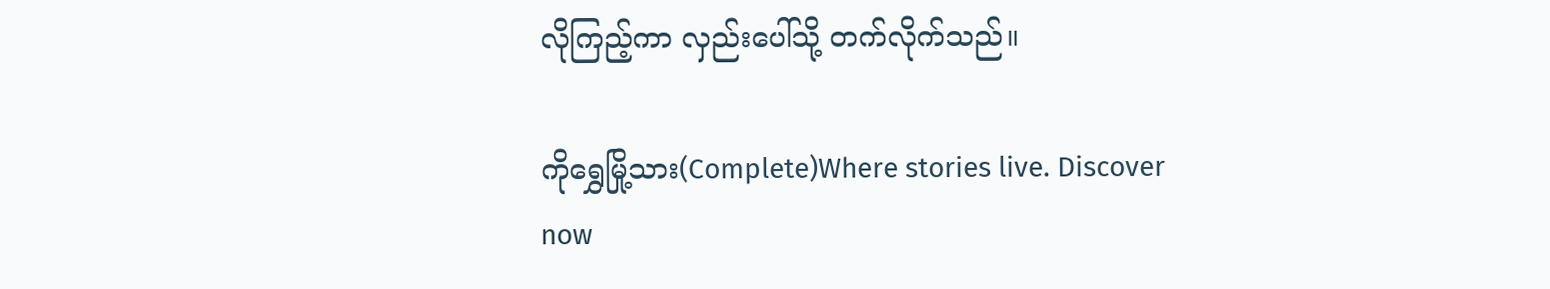လိုကြည့်ကာ လှည်းပေါ်သို့ တက်လိုက်သည်။

ကိုရွှေမြို့သား(Complete)Where stories live. Discover now